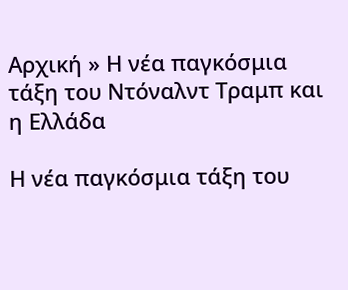Αρχική » Η νέα παγκόσμια τάξη του Ντόναλντ Τραμπ και η Ελλάδα

Η νέα παγκόσμια τάξη του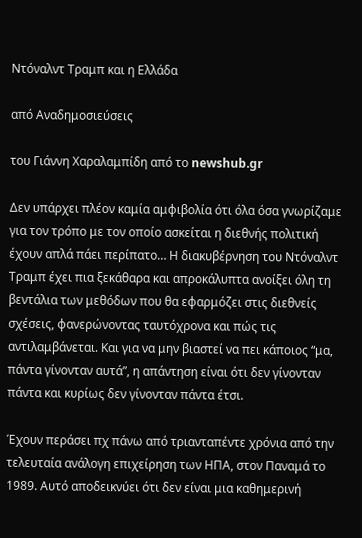Ντόναλντ Τραμπ και η Ελλάδα

από Αναδημοσιεύσεις

του Γιάννη Χαραλαμπίδη από το newshub.gr

Δεν υπάρχει πλέον καμία αμφιβολία ότι όλα όσα γνωρίζαμε για τον τρόπο με τον οποίο ασκείται η διεθνής πολιτική έχουν απλά πάει περίπατο… Η διακυβέρνηση του Ντόναλντ Τραμπ έχει πια ξεκάθαρα και απροκάλυπτα ανοίξει όλη τη βεντάλια των μεθόδων που θα εφαρμόζει στις διεθνείς σχέσεις, φανερώνοντας ταυτόχρονα και πώς τις αντιλαμβάνεται. Και για να μην βιαστεί να πει κάποιος “μα, πάντα γίνονταν αυτά”, η απάντηση είναι ότι δεν γίνονταν πάντα και κυρίως δεν γίνονταν πάντα έτσι.

Έχουν περάσει πχ πάνω από τριανταπέντε χρόνια από την τελευταία ανάλογη επιχείρηση των ΗΠΑ, στον Παναμά το 1989. Αυτό αποδεικνύει ότι δεν είναι μια καθημερινή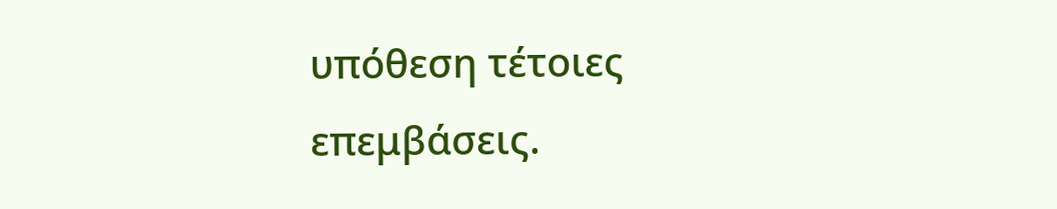υπόθεση τέτοιες επεμβάσεις.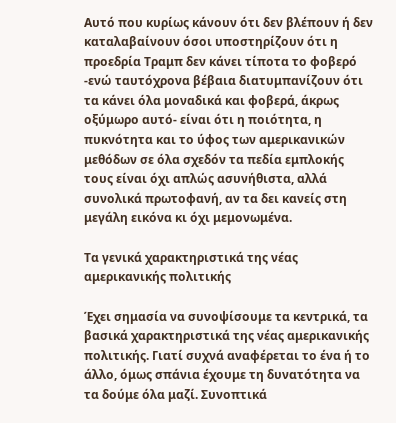Αυτό που κυρίως κάνουν ότι δεν βλέπουν ή δεν καταλαβαίνουν όσοι υποστηρίζουν ότι η προεδρία Τραμπ δεν κάνει τίποτα το φοβερό -ενώ ταυτόχρονα βέβαια διατυμπανίζουν ότι τα κάνει όλα μοναδικά και φοβερά, άκρως οξύμωρο αυτό- είναι ότι η ποιότητα, η πυκνότητα και το ύφος των αμερικανικών μεθόδων σε όλα σχεδόν τα πεδία εμπλοκής τους είναι όχι απλώς ασυνήθιστα, αλλά συνολικά πρωτοφανή, αν τα δει κανείς στη μεγάλη εικόνα κι όχι μεμονωμένα.

Τα γενικά χαρακτηριστικά της νέας αμερικανικής πολιτικής

Έχει σημασία να συνοψίσουμε τα κεντρικά, τα βασικά χαρακτηριστικά της νέας αμερικανικής πολιτικής. Γιατί συχνά αναφέρεται το ένα ή το άλλο, όμως σπάνια έχουμε τη δυνατότητα να τα δούμε όλα μαζί. Συνοπτικά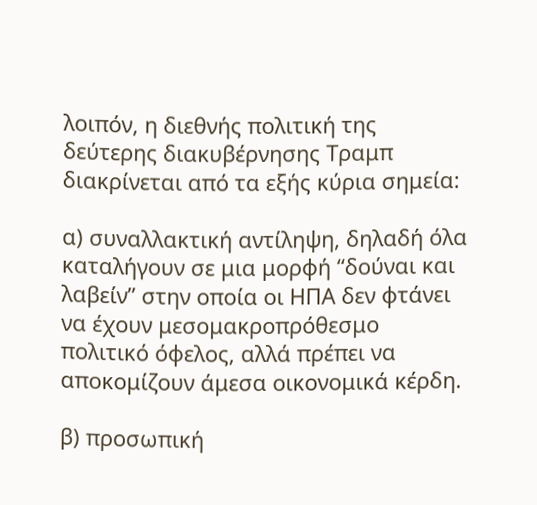λοιπόν, η διεθνής πολιτική της δεύτερης διακυβέρνησης Τραμπ διακρίνεται από τα εξής κύρια σημεία:

α) συναλλακτική αντίληψη, δηλαδή όλα καταλήγουν σε μια μορφή “δούναι και λαβείν” στην οποία οι ΗΠΑ δεν φτάνει να έχουν μεσομακροπρόθεσμο πολιτικό όφελος, αλλά πρέπει να αποκομίζουν άμεσα οικονομικά κέρδη.

β) προσωπική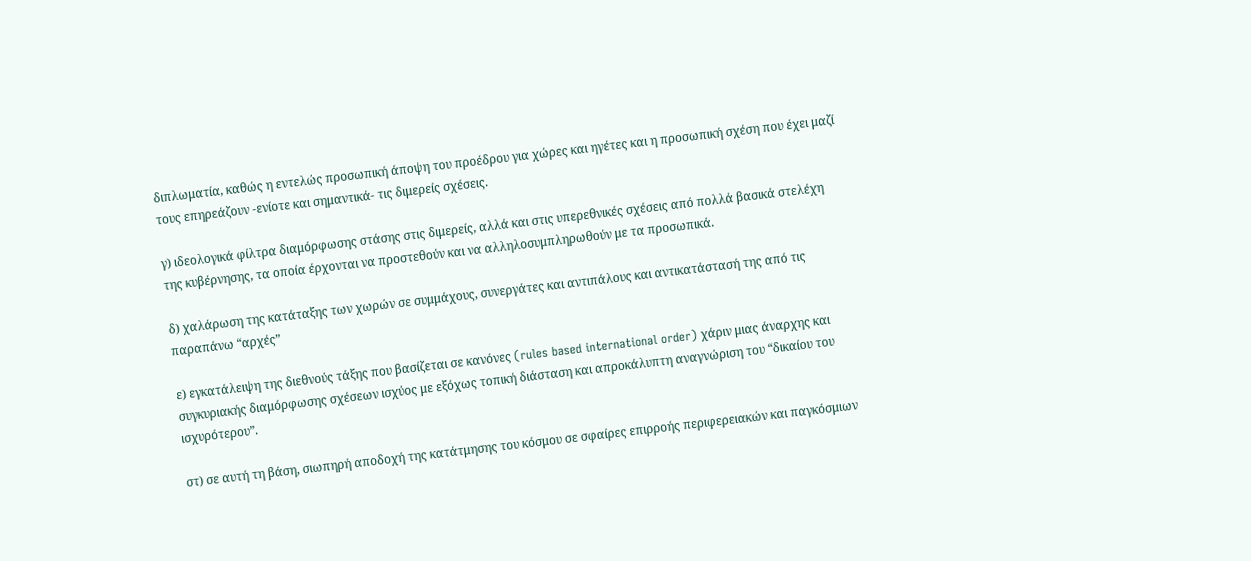διπλωματία, καθώς η εντελώς προσωπική άποψη του προέδρου για χώρες και ηγέτες και η προσωπική σχέση που έχει μαζί τους επηρεάζουν -ενίοτε και σημαντικά- τις διμερείς σχέσεις.

γ) ιδεολογικά φίλτρα διαμόρφωσης στάσης στις διμερείς, αλλά και στις υπερεθνικές σχέσεις από πολλά βασικά στελέχη της κυβέρνησης, τα οποία έρχονται να προστεθούν και να αλληλοσυμπληρωθούν με τα προσωπικά.

δ) χαλάρωση της κατάταξης των χωρών σε συμμάχους, συνεργάτες και αντιπάλους και αντικατάστασή της από τις παραπάνω “αρχές”

ε) εγκατάλειψη της διεθνούς τάξης που βασίζεται σε κανόνες (rules based international order) χάριν μιας άναρχης και συγκυριακής διαμόρφωσης σχέσεων ισχύος με εξόχως τοπική διάσταση και απροκάλυπτη αναγνώριση του “δικαίου του ισχυρότερου”.

στ) σε αυτή τη βάση, σιωπηρή αποδοχή της κατάτμησης του κόσμου σε σφαίρες επιρροής περιφερειακών και παγκόσμιων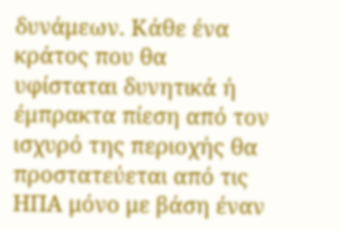δυνάμεων. Κάθε ένα κράτος που θα υφίσταται δυνητικά ή έμπρακτα πίεση από τον ισχυρό της περιοχής θα προστατεύεται από τις ΗΠΑ μόνο με βάση έναν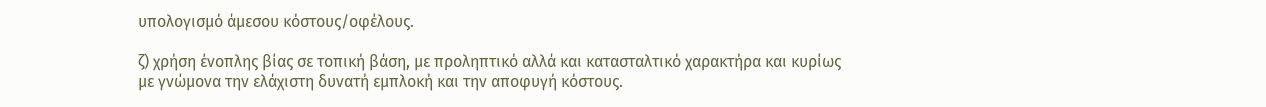υπολογισμό άμεσου κόστους/οφέλους.

ζ) χρήση ένοπλης βίας σε τοπική βάση, με προληπτικό αλλά και κατασταλτικό χαρακτήρα και κυρίως με γνώμονα την ελάχιστη δυνατή εμπλοκή και την αποφυγή κόστους.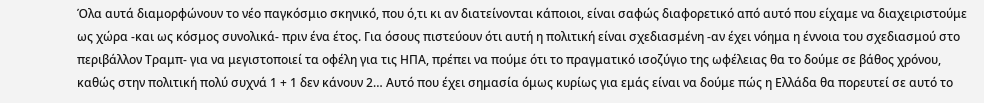Όλα αυτά διαμορφώνουν το νέο παγκόσμιο σκηνικό, που ό,τι κι αν διατείνονται κάποιοι, είναι σαφώς διαφορετικό από αυτό που είχαμε να διαχειριστούμε ως χώρα -και ως κόσμος συνολικά- πριν ένα έτος. Για όσους πιστεύουν ότι αυτή η πολιτική είναι σχεδιασμένη -αν έχει νόημα η έννοια του σχεδιασμού στο περιβάλλον Τραμπ- για να μεγιστοποιεί τα οφέλη για τις ΗΠΑ, πρέπει να πούμε ότι το πραγματικό ισοζύγιο της ωφέλειας θα το δούμε σε βάθος χρόνου, καθώς στην πολιτική πολύ συχνά 1 + 1 δεν κάνουν 2… Αυτό που έχει σημασία όμως κυρίως για εμάς είναι να δούμε πώς η Ελλάδα θα πορευτεί σε αυτό το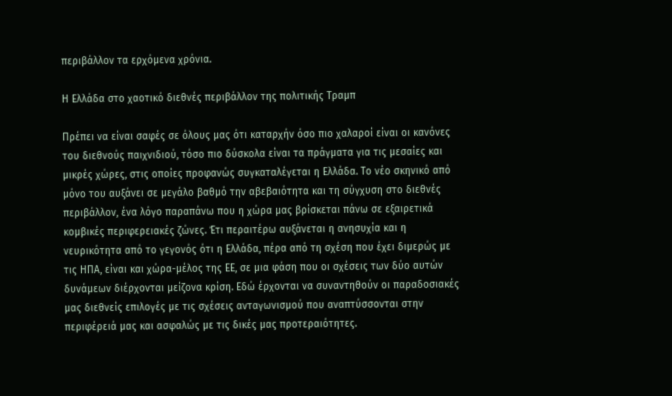περιβάλλον τα ερχόμενα χρόνια.

Η Ελλάδα στο χαοτικό διεθνές περιβάλλον της πολιτικής Τραμπ

Πρέπει να είναι σαφές σε όλους μας ότι καταρχήν όσο πιο χαλαροί είναι οι κανόνες του διεθνούς παιχνιδιού, τόσο πιο δύσκολα είναι τα πράγματα για τις μεσαίες και μικρές χώρες, στις οποίες προφανώς συγκαταλέγεται η Ελλάδα. Το νέο σκηνικό από μόνο του αυξάνει σε μεγάλο βαθμό την αβεβαιότητα και τη σύγχυση στο διεθνές περιβάλλον, ένα λόγο παραπάνω που η χώρα μας βρίσκεται πάνω σε εξαιρετικά κομβικές περιφερειακές ζώνες. Έτι περαιτέρω αυξάνεται η ανησυχία και η νευρικότητα από το γεγονός ότι η Ελλάδα, πέρα από τη σχέση που έχει διμερώς με τις ΗΠΑ, είναι και χώρα-μέλος της ΕΕ, σε μια φάση που οι σχέσεις των δύο αυτών δυνάμεων διέρχονται μείζονα κρίση. Εδώ έρχονται να συναντηθούν οι παραδοσιακές μας διεθνείς επιλογές με τις σχέσεις ανταγωνισμού που αναπτύσσονται στην περιφέρειά μας και ασφαλώς με τις δικές μας προτεραιότητες.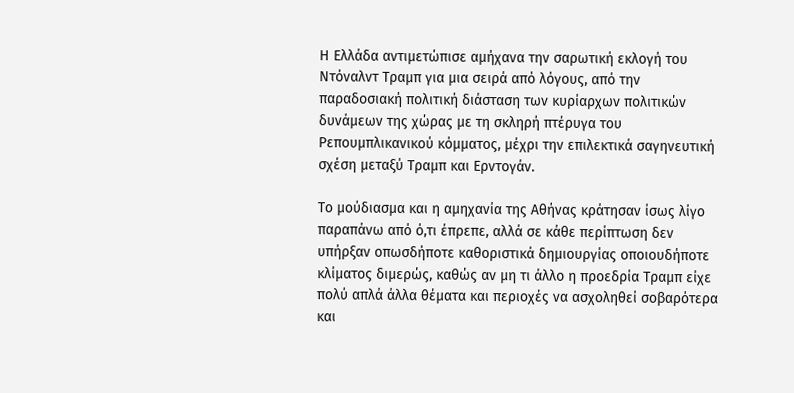Η Ελλάδα αντιμετώπισε αμήχανα την σαρωτική εκλογή του Ντόναλντ Τραμπ για μια σειρά από λόγους, από την παραδοσιακή πολιτική διάσταση των κυρίαρχων πολιτικών δυνάμεων της χώρας με τη σκληρή πτέρυγα του Ρεπουμπλικανικού κόμματος, μέχρι την επιλεκτικά σαγηνευτική σχέση μεταξύ Τραμπ και Ερντογάν.

Το μούδιασμα και η αμηχανία της Αθήνας κράτησαν ίσως λίγο παραπάνω από ό,τι έπρεπε, αλλά σε κάθε περίπτωση δεν υπήρξαν οπωσδήποτε καθοριστικά δημιουργίας οποιουδήποτε κλίματος διμερώς, καθώς αν μη τι άλλο η προεδρία Τραμπ είχε πολύ απλά άλλα θέματα και περιοχές να ασχοληθεί σοβαρότερα και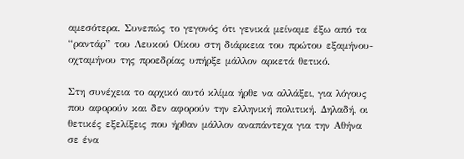αμεσότερα. Συνεπώς το γεγονός ότι γενικά μείναμε έξω από τα “ραντάρ” του Λευκού Οίκου στη διάρκεια του πρώτου εξαμήνου-οχταμήνου της προεδρίας υπήρξε μάλλον αρκετά θετικό.

Στη συνέχεια το αρχικό αυτό κλίμα ήρθε να αλλάξει, για λόγους που αφορούν και δεν αφορούν την ελληνική πολιτική. Δηλαδή, οι θετικές εξελίξεις που ήρθαν μάλλον αναπάντεχα για την Αθήνα σε ένα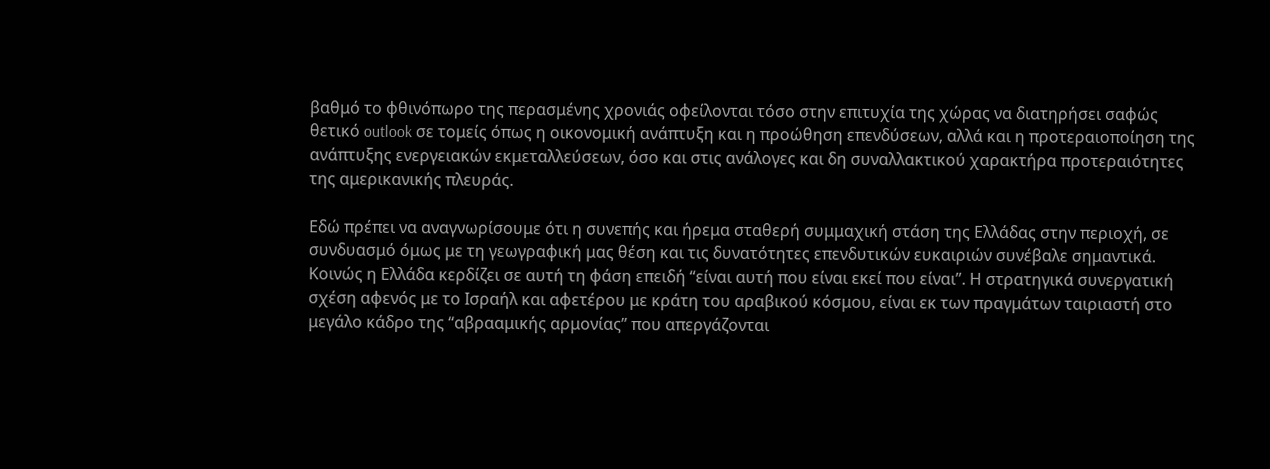βαθμό το φθινόπωρο της περασμένης χρονιάς οφείλονται τόσο στην επιτυχία της χώρας να διατηρήσει σαφώς θετικό outlook σε τομείς όπως η οικονομική ανάπτυξη και η προώθηση επενδύσεων, αλλά και η προτεραιοποίηση της ανάπτυξης ενεργειακών εκμεταλλεύσεων, όσο και στις ανάλογες και δη συναλλακτικού χαρακτήρα προτεραιότητες της αμερικανικής πλευράς.

Εδώ πρέπει να αναγνωρίσουμε ότι η συνεπής και ήρεμα σταθερή συμμαχική στάση της Ελλάδας στην περιοχή, σε συνδυασμό όμως με τη γεωγραφική μας θέση και τις δυνατότητες επενδυτικών ευκαιριών συνέβαλε σημαντικά. Κοινώς η Ελλάδα κερδίζει σε αυτή τη φάση επειδή “είναι αυτή που είναι εκεί που είναι”. Η στρατηγικά συνεργατική σχέση αφενός με το Ισραήλ και αφετέρου με κράτη του αραβικού κόσμου, είναι εκ των πραγμάτων ταιριαστή στο μεγάλο κάδρο της “αβρααμικής αρμονίας” που απεργάζονται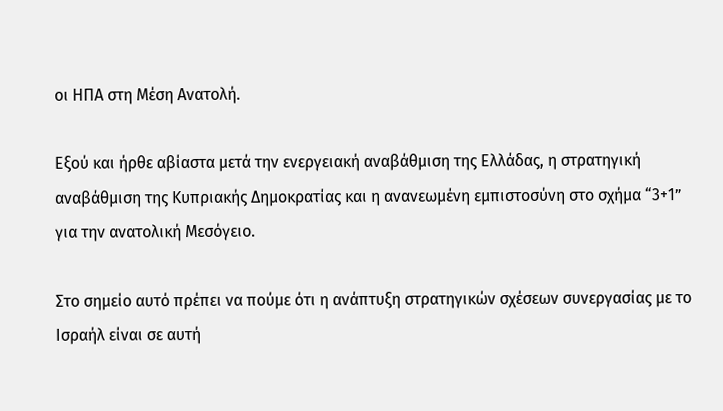οι ΗΠΑ στη Μέση Ανατολή.

Εξού και ήρθε αβίαστα μετά την ενεργειακή αναβάθμιση της Ελλάδας, η στρατηγική αναβάθμιση της Κυπριακής Δημοκρατίας και η ανανεωμένη εμπιστοσύνη στο σχήμα “3+1” για την ανατολική Μεσόγειο.

Στο σημείο αυτό πρέπει να πούμε ότι η ανάπτυξη στρατηγικών σχέσεων συνεργασίας με το Ισραήλ είναι σε αυτή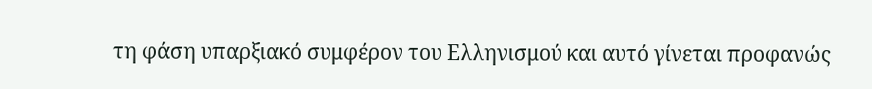τη φάση υπαρξιακό συμφέρον του Ελληνισμού και αυτό γίνεται προφανώς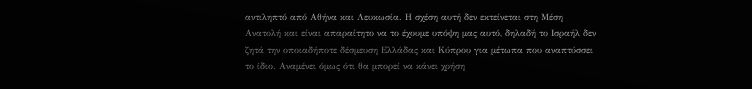αντιληπτό από Αθήνα και Λευκωσία. Η σχέση αυτή δεν εκτείνεται στη Μέση Ανατολή και είναι απαραίτητο να το έχουμε υπόψη μας αυτό, δηλαδή το Ισραήλ δεν ζητά την οποιαδήποτε δέσμευση Ελλάδας και Κύπρου για μέτωπα που αναπτύσσει το ίδιο. Αναμένει όμως ότι θα μπορεί να κάνει χρήση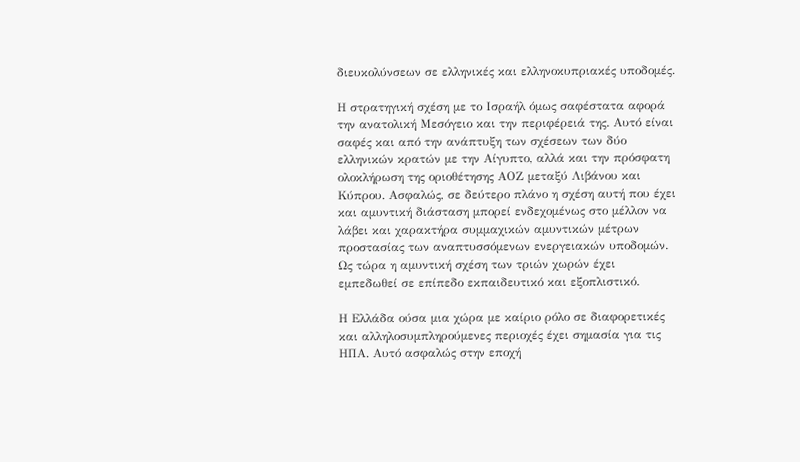διευκολύνσεων σε ελληνικές και ελληνοκυπριακές υποδομές.

Η στρατηγική σχέση με το Ισραήλ όμως σαφέστατα αφορά την ανατολική Μεσόγειο και την περιφέρειά της. Αυτό είναι σαφές και από την ανάπτυξη των σχέσεων των δύο ελληνικών κρατών με την Αίγυπτο, αλλά και την πρόσφατη ολοκλήρωση της οριοθέτησης ΑΟΖ μεταξύ Λιβάνου και Κύπρου. Ασφαλώς, σε δεύτερο πλάνο η σχέση αυτή που έχει και αμυντική διάσταση μπορεί ενδεχομένως στο μέλλον να λάβει και χαρακτήρα συμμαχικών αμυντικών μέτρων προστασίας των αναπτυσσόμενων ενεργειακών υποδομών. Ως τώρα η αμυντική σχέση των τριών χωρών έχει εμπεδωθεί σε επίπεδο εκπαιδευτικό και εξοπλιστικό.

Η Ελλάδα ούσα μια χώρα με καίριο ρόλο σε διαφορετικές και αλληλοσυμπληρούμενες περιοχές έχει σημασία για τις ΗΠΑ. Αυτό ασφαλώς στην εποχή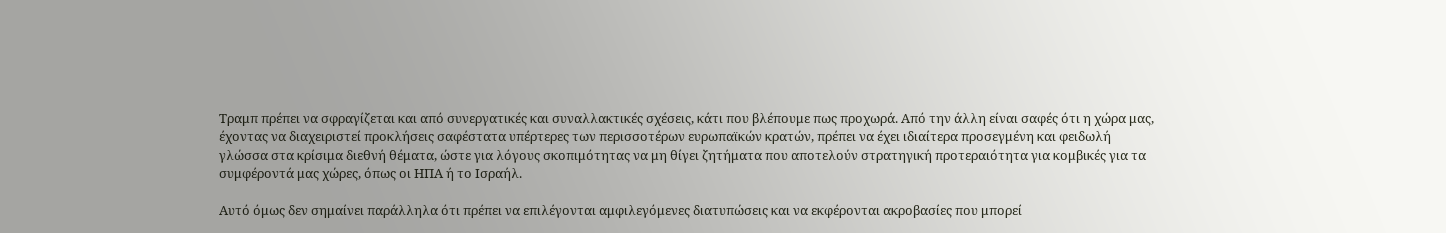Τραμπ πρέπει να σφραγίζεται και από συνεργατικές και συναλλακτικές σχέσεις, κάτι που βλέπουμε πως προχωρά. Από την άλλη είναι σαφές ότι η χώρα μας, έχοντας να διαχειριστεί προκλήσεις σαφέστατα υπέρτερες των περισσοτέρων ευρωπαϊκών κρατών, πρέπει να έχει ιδιαίτερα προσεγμένη και φειδωλή γλώσσα στα κρίσιμα διεθνή θέματα, ώστε για λόγους σκοπιμότητας να μη θίγει ζητήματα που αποτελούν στρατηγική προτεραιότητα για κομβικές για τα συμφέροντά μας χώρες, όπως οι ΗΠΑ ή το Ισραήλ.

Αυτό όμως δεν σημαίνει παράλληλα ότι πρέπει να επιλέγονται αμφιλεγόμενες διατυπώσεις και να εκφέρονται ακροβασίες που μπορεί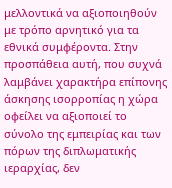μελλοντικά να αξιοποιηθούν με τρόπο αρνητικό για τα εθνικά συμφέροντα. Στην προσπάθεια αυτή, που συχνά λαμβάνει χαρακτήρα επίπονης άσκησης ισορροπίας η χώρα οφείλει να αξιοποιεί το σύνολο της εμπειρίας και των πόρων της διπλωματικής ιεραρχίας, δεν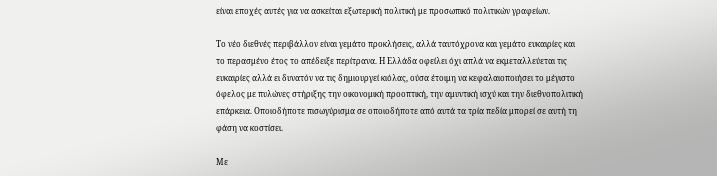είναι εποχές αυτές για να ασκείται εξωτερική πολιτική με προσωπικό πολιτικών γραφείων.

Το νέο διεθνές περιβάλλον είναι γεμάτο προκλήσεις, αλλά ταυτόχρονα και γεμάτο ευκαιρίες και το περασμένο έτος το απέδειξε περίτρανα. Η Ελλάδα οφείλει όχι απλά να εκμεταλλεύεται τις ευκαιρίες αλλά ει δυνατόν να τις δημιουργεί κιόλας, ούσα έτοιμη να κεφαλαιοποιήσει το μέγιστο όφελος με πυλώνες στήριξης την οικονομική προοπτική, την αμυντική ισχύ και την διεθνοπολιτική επάρκεια. Οποιοδήποτε πισωγύρισμα σε οποιοδήποτε από αυτά τα τρία πεδία μπορεί σε αυτή τη φάση να κοστίσει.

Με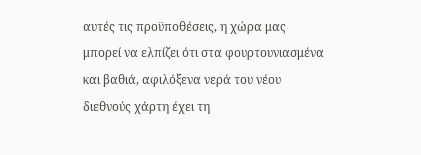αυτές τις προϋποθέσεις, η χώρα μας μπορεί να ελπίζει ότι στα φουρτουνιασμένα και βαθιά, αφιλόξενα νερά του νέου διεθνούς χάρτη έχει τη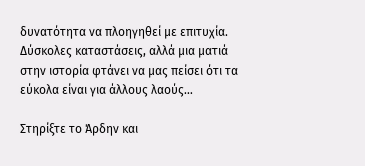δυνατότητα να πλοηγηθεί με επιτυχία. Δύσκολες καταστάσεις, αλλά μια ματιά στην ιστορία φτάνει να μας πείσει ότι τα εύκολα είναι για άλλους λαούς…

Στηρίξτε το Άρδην και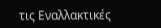τις Εναλλακτικές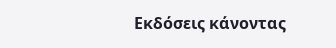Εκδόσεις κάνοντας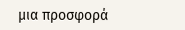μια προσφορά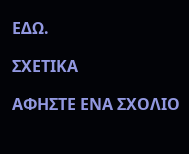ΕΔΩ.

ΣΧΕΤΙΚΑ

ΑΦΗΣΤΕ ΕΝΑ ΣΧΟΛΙΟ